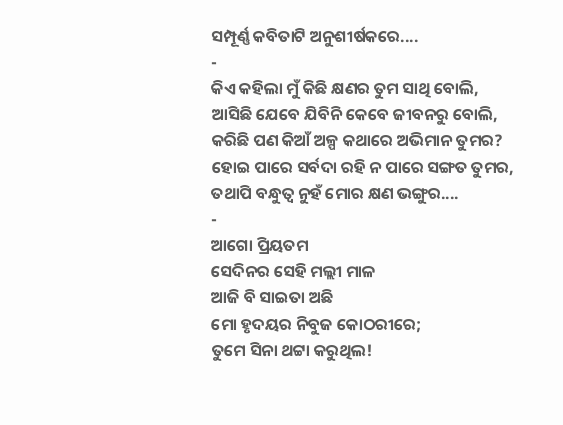ସମ୍ପୂର୍ଣ୍ଣ କବିତାଟି ଅନୁଶୀର୍ଷକରେ....
-
କିଏ କହିଲା ମୁଁ କିଛି କ୍ଷଣର ତୁମ ସାଥି ବୋଲି,
ଆସିଛି ଯେବେ ଯିବିନି କେବେ ଜୀବନରୁ ବୋଲି,
କରିଛି ପଣ କିଆଁ ଅଳ୍ପ କଥାରେ ଅଭିମାନ ତୁମର?
ହୋଇ ପାରେ ସର୍ବଦା ରହି ନ ପାରେ ସଙ୍ଗତ ତୁମର,
ତଥାପି ବନ୍ଧୁତ୍ୱ ନୁହଁ ମୋର କ୍ଷଣ ଭଙ୍ଗୁର....
-
ଆଗୋ ପ୍ରିୟତମ
ସେଦିନର ସେହି ମଲ୍ଲୀ ମାଳ
ଆଜି ବି ସାଇତା ଅଛି
ମୋ ହୃଦୟର ନିବୁଜ କୋଠରୀରେ;
ତୁମେ ସିନା ଥଟ୍ଟା କରୁଥିଲ!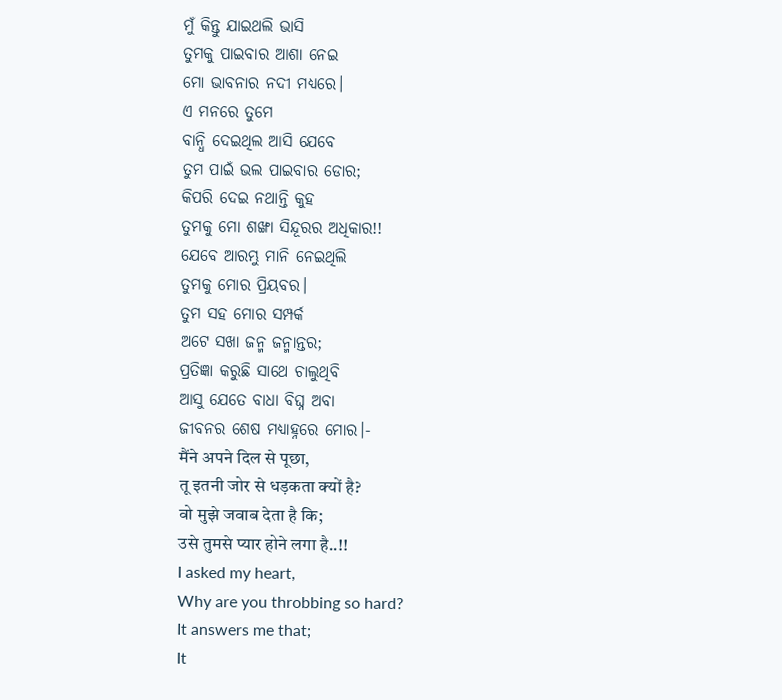ମୁଁ କିନ୍ତୁ ଯାଇଥଲି ଭାସି
ତୁମକୁ ପାଇବାର ଆଶା ନେଇ
ମୋ ଭାବନାର ନଦୀ ମଧ୍ୟରେ।
ଏ ମନରେ ତୁମେ
ବାନ୍ଧି ଦେଇଥିଲ ଆସି ଯେବେ
ତୁମ ପାଇଁ ଭଲ ପାଇବାର ଡୋର;
କିପରି ଦେଇ ନଥାନ୍ତି କୁହ
ତୁମକୁ ମୋ ଶଙ୍ଖା ସିନ୍ଦୂରର ଅଧିକାର!!
ଯେବେ ଆରମ୍ଭୁ ମାନି ନେଇଥିଲି
ତୁମକୁ ମୋର ପ୍ରିୟବର।
ତୁମ ସହ ମୋର ସମ୍ପର୍କ
ଅଟେ ସଖା ଜନ୍ମ ଜନ୍ମାନ୍ତର;
ପ୍ରତିଜ୍ଞା କରୁଛି ସାଥେ ଚାଲୁଥିବି
ଆସୁ ଯେତେ ବାଧା ବିଘ୍ନ ଅବା
ଜୀବନର ଶେଷ ମଧ୍ୟାହ୍ନରେ ମୋର।-
मैंने अपने दिल से पूछा,
तू इतनी जोर से धड़कता क्यों है?
वो मुझे जवाब देता है कि;
उसे तुमसे प्यार होने लगा है..!!
I asked my heart,
Why are you throbbing so hard?
It answers me that;
It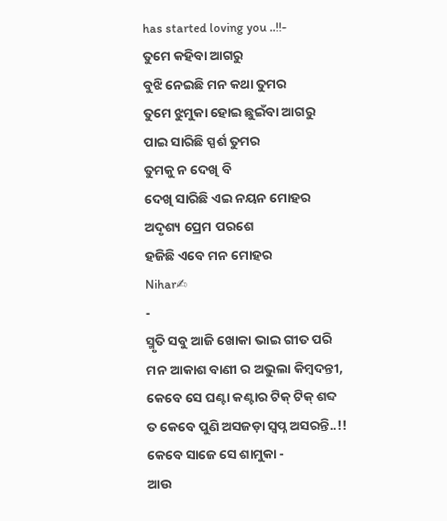has started loving you ..!!-
ତୁମେ କହିବା ଆଗରୁ
ବୁଝି ନେଇଛି ମନ କଥା ତୁମର
ତୁମେ ଝୁମୁକା ହୋଇ ଛୁଇଁବା ଆଗରୁ
ପାଇ ସାରିଛି ସ୍ପର୍ଶ ତୁମର
ତୁମକୁ ନ ଦେଖି ବି
ଦେଖି ସାରିଛି ଏଇ ନୟନ ମୋହର
ଅଦୃଶ୍ୟ ପ୍ରେମ ପରଶେ
ହଜିଛି ଏବେ ମନ ମୋହର
Nihar✍
-
ସ୍ମୃତି ସବୁ ଆଜି ଖୋକା ଭାଇ ଗୀତ ପରି
ମନ ଆକାଶ ବାଣୀ ର ଅଭୁଲା କିମ୍ବଦନ୍ତୀ,
କେବେ ସେ ଘଣ୍ଟା କଣ୍ଟାର ଟିକ୍ ଟିକ୍ ଶବ୍ଦ
ତ କେବେ ପୁଣି ଅସଜଡ଼ା ସ୍ବପ୍ନ ଅସରନ୍ତି..!!
କେବେ ସାଜେ ସେ ଶାମୁକା -
ଆଉ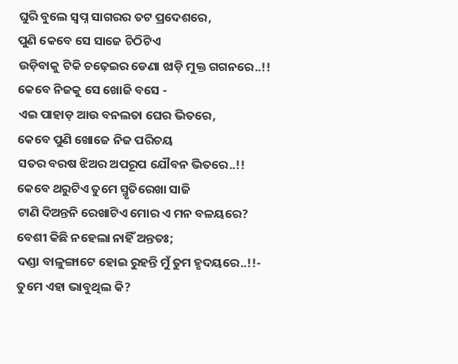ଘୁରି ବୁଲେ ସ୍ବପ୍ନ ସାଗରର ତଟ ପ୍ରଦେଶରେ,
ପୁଣି କେବେ ସେ ସାଜେ ଚିଠିଟିଏ
ଉଡ଼ିବାକୁ ଟିକି ଚଢ଼େଇର ଡେଣା ଝାଡ଼ି ମୁକ୍ତ ଗଗନରେ..!!
କେବେ ନିଜକୁ ସେ ଖୋଜି ବସେ -
ଏଇ ପାହାଡ଼ ଆଉ ବନଲତା ଘେର ଭିତରେ,
କେବେ ପୁଣି ଖୋଜେ ନିଜ ପରିଚୟ
ସତର ବରଷ ଝିଅର ଅପରୂପ ଯୌବନ ଭିତରେ..!!
କେବେ ଥରୁଟିଏ ତୁମେ ସ୍ମୃତିରେଖା ସାଜି
ଟାଣି ଦିଅନ୍ତନି ରେଖାଟିଏ ମୋର ଏ ମନ ବଳୟରେ?
ବେଶୀ କିଛି ନହେଲା ନାହିଁ ଅନ୍ତତଃ;
ଦଣ୍ଡା ବାଳୁଙ୍ଗାଟେ ହୋଇ ରୁହନ୍ତି ମୁଁ ତୁମ ହୃଦୟରେ..!!-
ତୁମେ ଏହା ଭାବୁଥିଲ କି?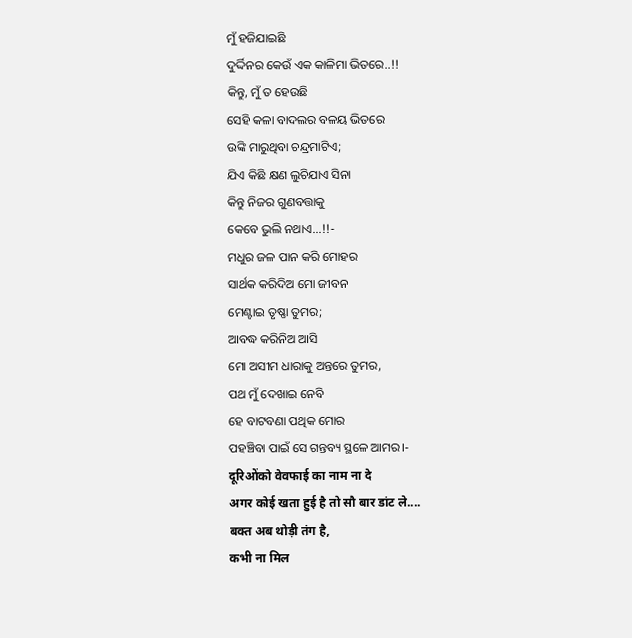ମୁଁ ହଜିଯାଇଛି
ଦୁର୍ଦ୍ଦିନର କେଉଁ ଏକ କାଳିମା ଭିତରେ..!!
କିନ୍ତୁ, ମୁଁ ତ ହେଉଛି
ସେହି କଳା ବାଦଲର ବଳୟ ଭିତରେ
ଉଙ୍କି ମାରୁଥିବା ଚନ୍ଦ୍ରମାଟିଏ;
ଯିଏ କିଛି କ୍ଷଣ ଲୁଚିଯାଏ ସିନା
କିନ୍ତୁ ନିଜର ଗୁଣବତ୍ତାକୁ
କେବେ ଭୁଲି ନଥାଏ...!!-
ମଧୁର ଜଳ ପାନ କରି ମୋହର
ସାର୍ଥକ କରିଦିଅ ମୋ ଜୀବନ
ମେଣ୍ଟାଇ ତୃଷ୍ଣା ତୁମର;
ଆବଦ୍ଧ କରିନିଅ ଆସି
ମୋ ଅସୀମ ଧାରାକୁ ଅନ୍ତରେ ତୁମର,
ପଥ ମୁଁ ଦେଖାଇ ନେବି
ହେ ବାଟବଣା ପଥିକ ମୋର
ପହଞ୍ଚିବା ପାଇଁ ସେ ଗନ୍ତବ୍ୟ ସ୍ଥଳେ ଆମର।-
दूरिओंको वेवफाई का नाम ना दे
अगर कोई खता हुई है तो सौ बार डांट ले....
बक्त अब थोड़ी तंग है,
कभी ना मिल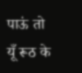पाऊं तो
यूँ रूठ के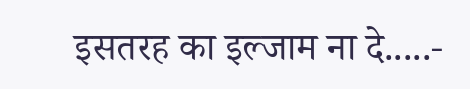इसतरह का इल्जाम ना दे.....-